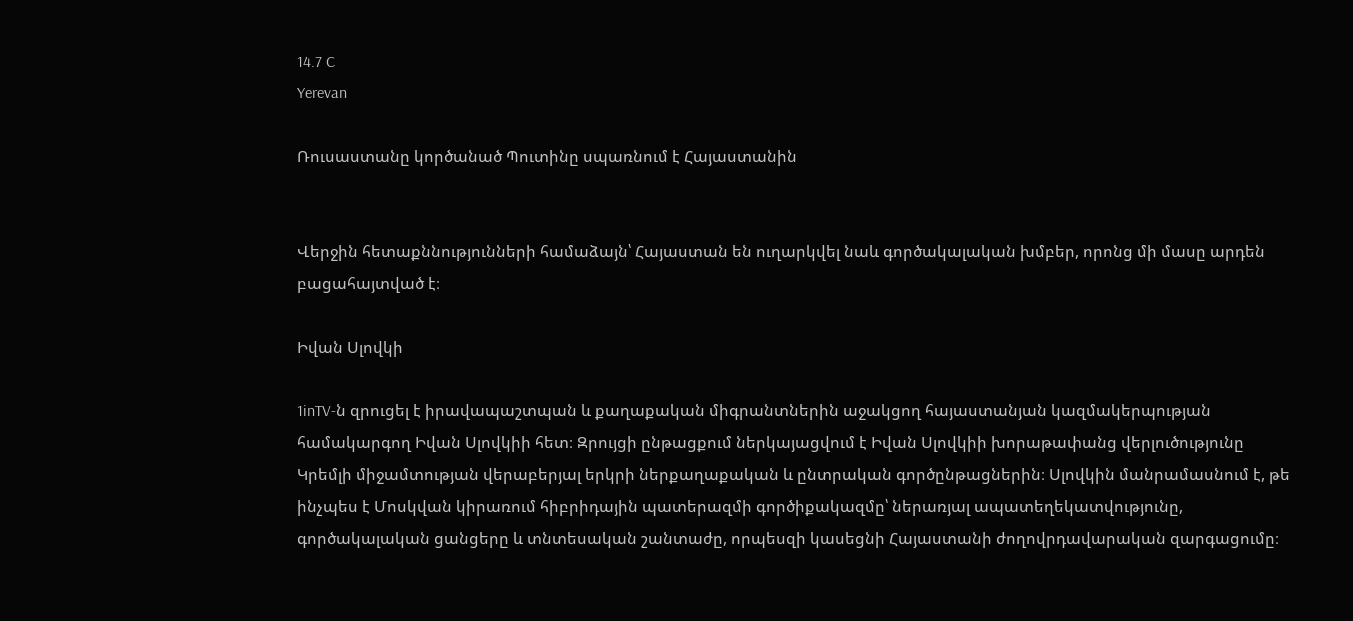14.7 C
Yerevan

Ռուսաստանը կործանած Պուտինը սպառնում է Հայաստանին


Վերջին հետաքննությունների համաձայն՝ Հայաստան են ուղարկվել նաև գործակալական խմբեր, որոնց մի մասը արդեն բացահայտված է։

Իվան Սլովկի

1inTV‑ն զրուցել է իրավապաշտպան և քաղաքական միգրանտներին աջակցող հայաստանյան կազմակերպության համակարգող Իվան Սլովկիի հետ։ Զրույցի ընթացքում ներկայացվում է Իվան Սլովկիի խորաթափանց վերլուծությունը Կրեմլի միջամտության վերաբերյալ երկրի ներքաղաքական և ընտրական գործընթացներին։ Սլովկին մանրամասնում է, թե ինչպես է Մոսկվան կիրառում հիբրիդային պատերազմի գործիքակազմը՝ ներառյալ ապատեղեկատվությունը, գործակալական ցանցերը և տնտեսական շանտաժը, որպեսզի կասեցնի Հայաստանի ժողովրդավարական զարգացումը։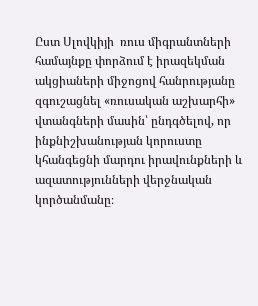Ըստ Սլովկիյի  ռուս միգրանտների համայնքը փորձում է իրազեկման ակցիաների միջոցով հանրությանը զգուշացնել «ռուսական աշխարհի» վտանգների մասին՝ ընդգծելով, որ ինքնիշխանության կորուստը կհանգեցնի մարդու իրավունքների և ազատությունների վերջնական կործանմանը։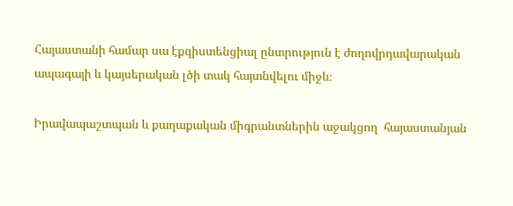Հայաստանի համար սա էքզիստենցիալ ընտրություն է ժողովրդավարական ապագայի և կայսերական լծի տակ հայտնվելու միջև։

Իրավապաշտպան և քաղաքական միգրանտներին աջակցող  հայաստանյան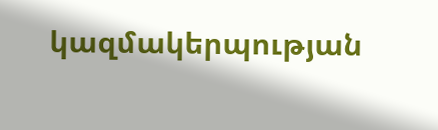կազմակերպության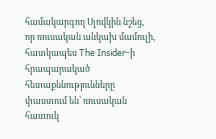համակարգող Սլովկին նշեց, որ ռուսական անկախ մամուլի, հատկապես The Insider‑ի հրապարակած հետաքննությունները փաստում են՝ ռուսական հատուկ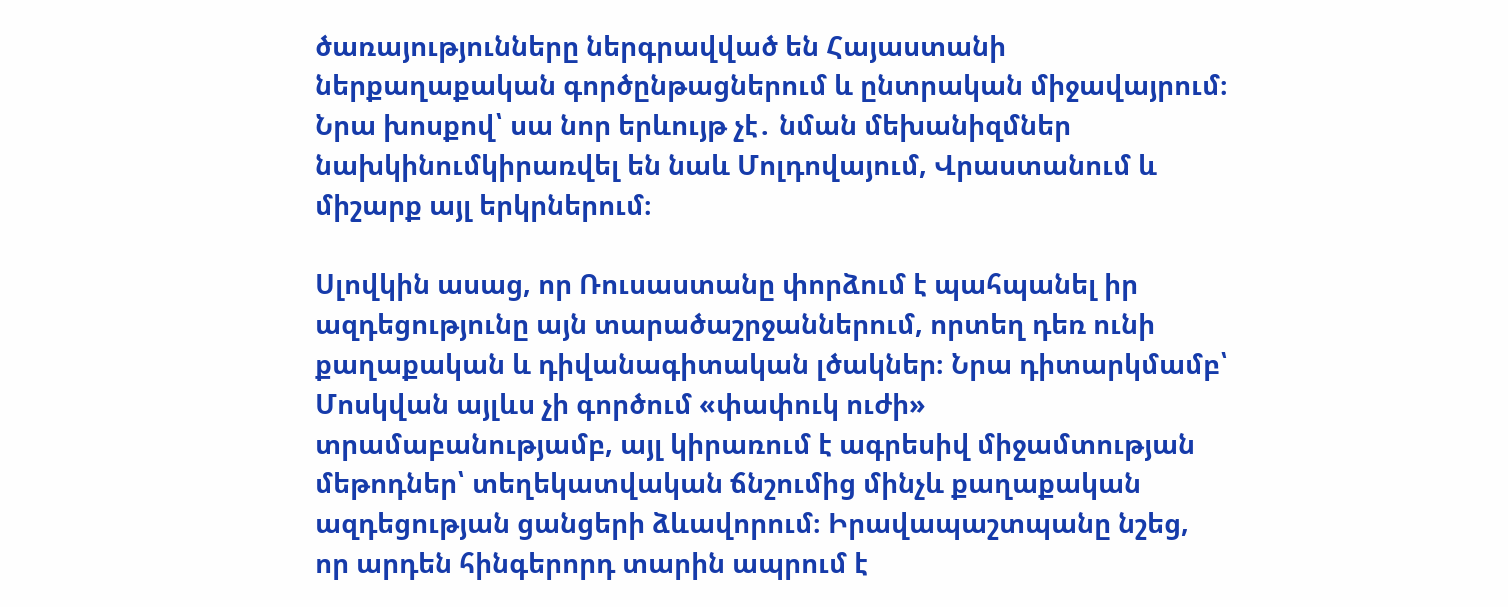ծառայությունները ներգրավված են Հայաստանի ներքաղաքական գործընթացներում և ընտրական միջավայրում։ Նրա խոսքով՝ սա նոր երևույթ չէ․ նման մեխանիզմներ նախկինումկիրառվել են նաև Մոլդովայում, Վրաստանում և միշարք այլ երկրներում։

Սլովկին ասաց, որ Ռուսաստանը փորձում է պահպանել իր ազդեցությունը այն տարածաշրջաններում, որտեղ դեռ ունի քաղաքական և դիվանագիտական լծակներ։ Նրա դիտարկմամբ՝ Մոսկվան այլևս չի գործում «փափուկ ուժի» տրամաբանությամբ, այլ կիրառում է ագրեսիվ միջամտության մեթոդներ՝ տեղեկատվական ճնշումից մինչև քաղաքական ազդեցության ցանցերի ձևավորում։ Իրավապաշտպանը նշեց, որ արդեն հինգերորդ տարին ապրում է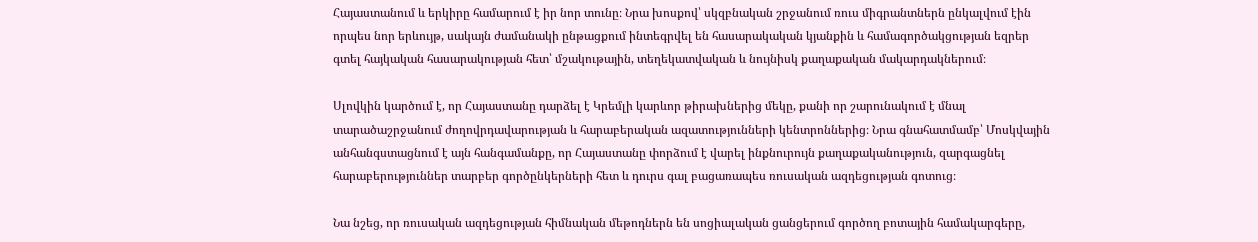Հայաստանում և երկիրը համարում է իր նոր տունը։ Նրա խոսքով՝ սկզբնական շրջանում ռուս միգրանտներն ընկալվում էին որպես նոր երևույթ, սակայն ժամանակի ընթացքում ինտեգրվել են հասարակական կյանքին և համագործակցության եզրեր գտել հայկական հասարակության հետ՝ մշակութային, տեղեկատվական և նույնիսկ քաղաքական մակարդակներում։

Սլովկին կարծում է, որ Հայաստանը դարձել է Կրեմլի կարևոր թիրախներից մեկը, քանի որ շարունակում է մնալ տարածաշրջանում ժողովրդավարության և հարաբերական ազատությունների կենտրոններից։ Նրա գնահատմամբ՝ Մոսկվային անհանգստացնում է այն հանգամանքը, որ Հայաստանը փորձում է վարել ինքնուրույն քաղաքականություն, զարգացնել հարաբերություններ տարբեր գործընկերների հետ և դուրս գալ բացառապես ռուսական ազդեցության գոտուց։

Նա նշեց, որ ռուսական ազդեցության հիմնական մեթոդներն են սոցիալական ցանցերում գործող բոտային համակարգերը,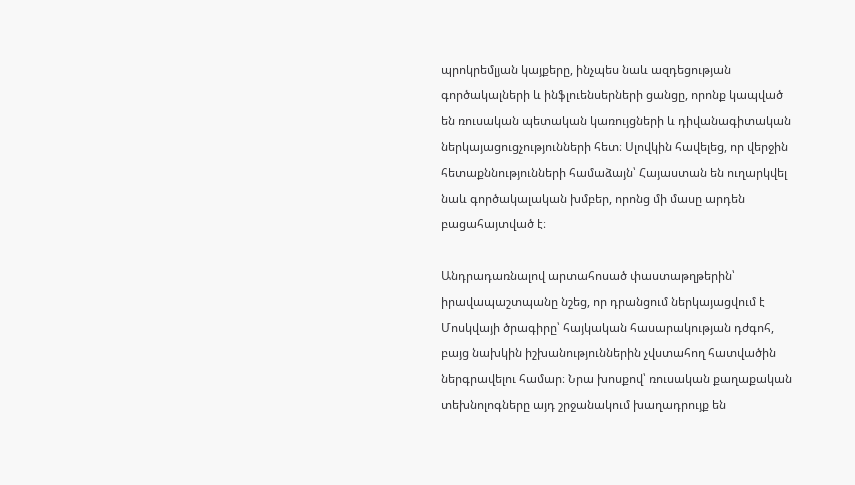պրոկրեմլյան կայքերը, ինչպես նաև ազդեցության գործակալների և ինֆլուենսերների ցանցը, որոնք կապված են ռուսական պետական կառույցների և դիվանագիտական ներկայացուցչությունների հետ։ Սլովկին հավելեց, որ վերջին հետաքննությունների համաձայն՝ Հայաստան են ուղարկվել նաև գործակալական խմբեր, որոնց մի մասը արդեն բացահայտված է։

Անդրադառնալով արտահոսած փաստաթղթերին՝ իրավապաշտպանը նշեց, որ դրանցում ներկայացվում է Մոսկվայի ծրագիրը՝ հայկական հասարակության դժգոհ, բայց նախկին իշխանություններին չվստահող հատվածին ներգրավելու համար։ Նրա խոսքով՝ ռուսական քաղաքական տեխնոլոգները այդ շրջանակում խաղադրույք են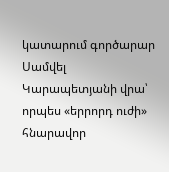կատարում գործարար Սամվել Կարապետյանի վրա՝ որպես «երրորդ ուժի» հնարավոր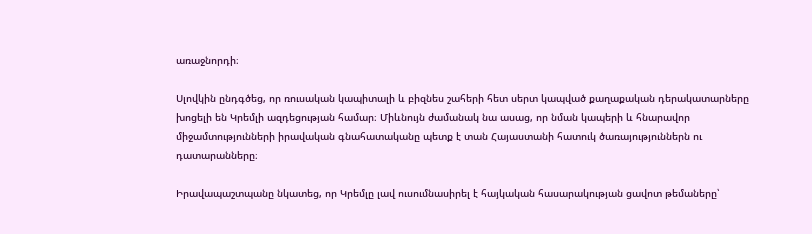առաջնորդի։

Սլովկին ընդգծեց, որ ռուսական կապիտալի և բիզնես շահերի հետ սերտ կապված քաղաքական դերակատարները խոցելի են Կրեմլի ազդեցության համար։ Միևնույն ժամանակ նա ասաց, որ նման կապերի և հնարավոր միջամտությունների իրավական գնահատականը պետք է տան Հայաստանի հատուկ ծառայություններն ու դատարանները։

Իրավապաշտպանը նկատեց, որ Կրեմլը լավ ուսումնասիրել է հայկական հասարակության ցավոտ թեմաները՝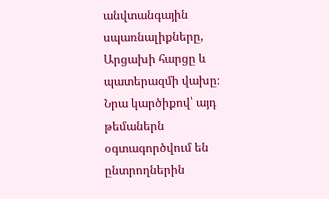անվտանգային սպառնալիքները, Արցախի հարցը և պատերազմի վախը։ Նրա կարծիքով՝ այդ թեմաներն օգտագործվում են ընտրողներին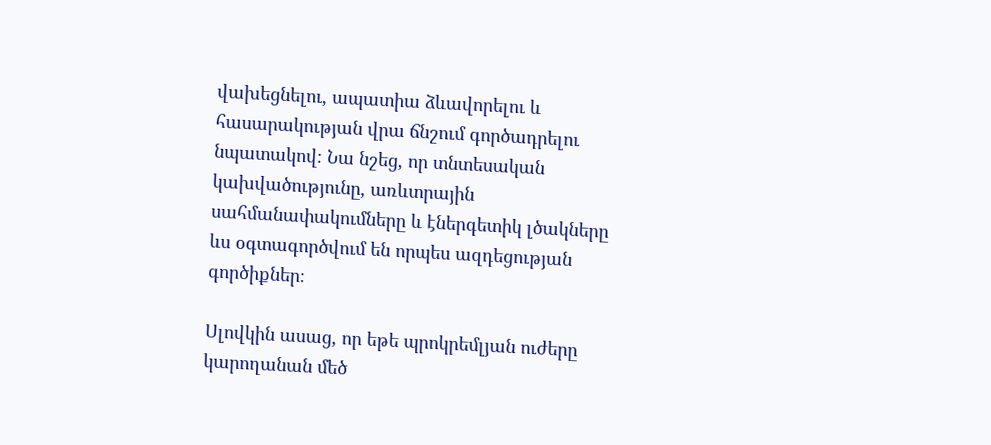վախեցնելու, ապատիա ձևավորելու և հասարակության վրա ճնշում գործադրելու նպատակով։ Նա նշեց, որ տնտեսական կախվածությունը, առևտրային սահմանափակումները և էներգետիկ լծակները ևս օգտագործվում են որպես ազդեցության գործիքներ։

Սլովկին ասաց, որ եթե պրոկրեմլյան ուժերը կարողանան մեծ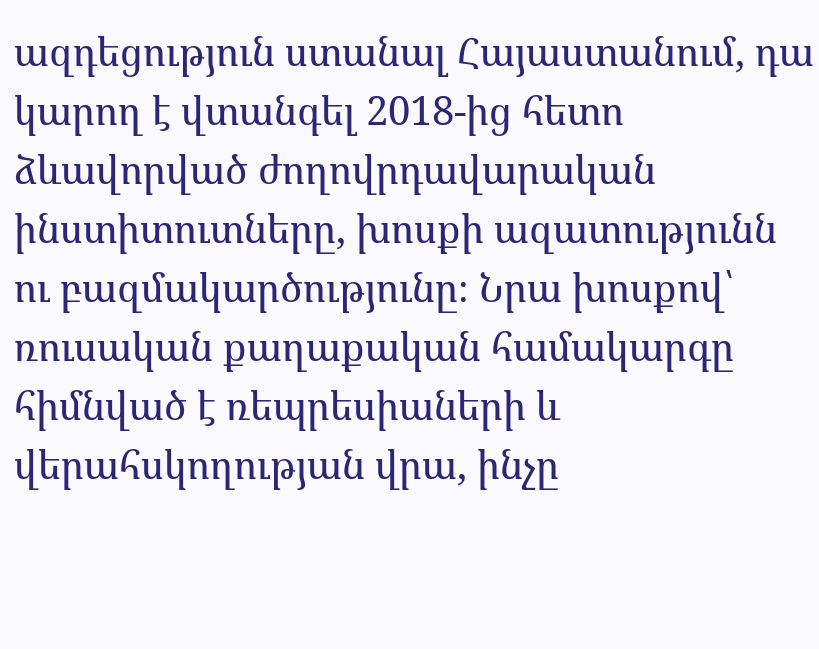ազդեցություն ստանալ Հայաստանում, դա կարող է վտանգել 2018-ից հետո ձևավորված ժողովրդավարական ինստիտուտները, խոսքի ազատությունն ու բազմակարծությունը։ Նրա խոսքով՝ ռուսական քաղաքական համակարգը հիմնված է ռեպրեսիաների և վերահսկողության վրա, ինչը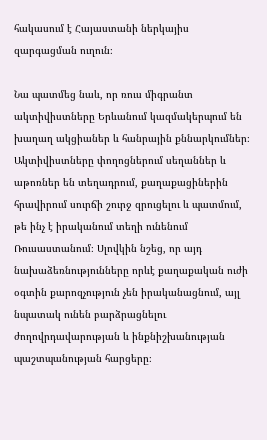հակասում է Հայաստանի ներկայիս զարգացման ուղուն։

Նա պատմեց նաև, որ ռուս միգրանտ ակտիվիստները Երևանում կազմակերպում են խաղաղ ակցիաներ և հանրային քննարկումներ։ Ակտիվիստները փողոցներում սեղաններ և աթոռներ են տեղադրում, քաղաքացիներին հրավիրում սուրճի շուրջ զրուցելու և պատմում, թե ինչ է իրականում տեղի ունենում Ռուսաստանում։ Սլովկին նշեց, որ այդ նախաձեռնությունները որևէ քաղաքական ուժի օգտին քարոզչություն չեն իրականացնում, այլ նպատակ ունեն բարձրացնելու ժողովրդավարության և ինքնիշխանության պաշտպանության հարցերը։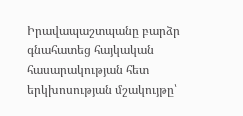Իրավապաշտպանը բարձր գնահատեց հայկական հասարակության հետ երկխոսության մշակույթը՝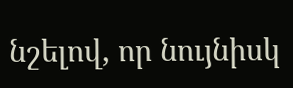նշելով, որ նույնիսկ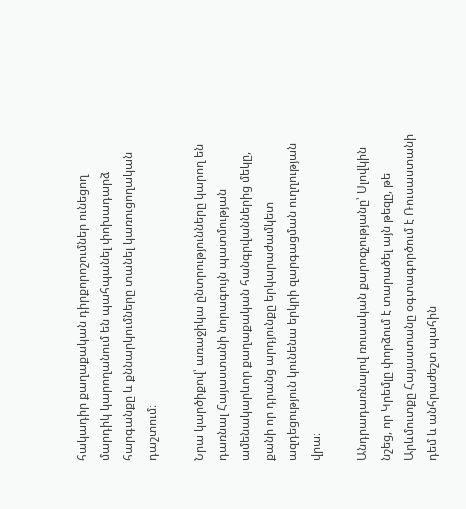հակադիր քաղաքական դիրքորոշումներ ունեցող մարդիկ կարողանում են պահպանել փոխադարձ հարգանքը և քննարկումները տանել կառուցողական դաշտում։

Նրա կարծիքով՝ առաջիկա ընտրությունները կարող են դառնալ Հայաստանի նորագույն պատմության ամենակարևոր քաղաքական հանգրվաններից մեկը, քանի որ դրանց արդյունքը երկարաժամկետ ազդեցություն կունենա երկրի զարգացման ուղղության վրա։

Անդրադառնալով ռուսական քարոզչությանը՝ Սլովկին նշեց, որ Կրեմլը փորձում է տարածել այն թեզը, թե Արևմուտքը Հայաստանը օգտագործում է Ռուսաստանի դեմ և անհրաժեշտ պահին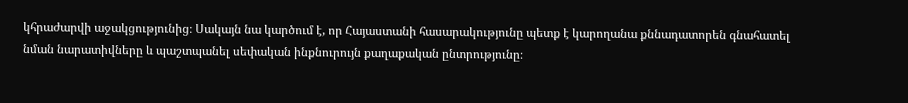կհրաժարվի աջակցությունից։ Սակայն նա կարծում է, որ Հայաստանի հասարակությունը պետք է կարողանա քննադատորեն գնահատել նման նարատիվները և պաշտպանել սեփական ինքնուրույն քաղաքական ընտրությունը։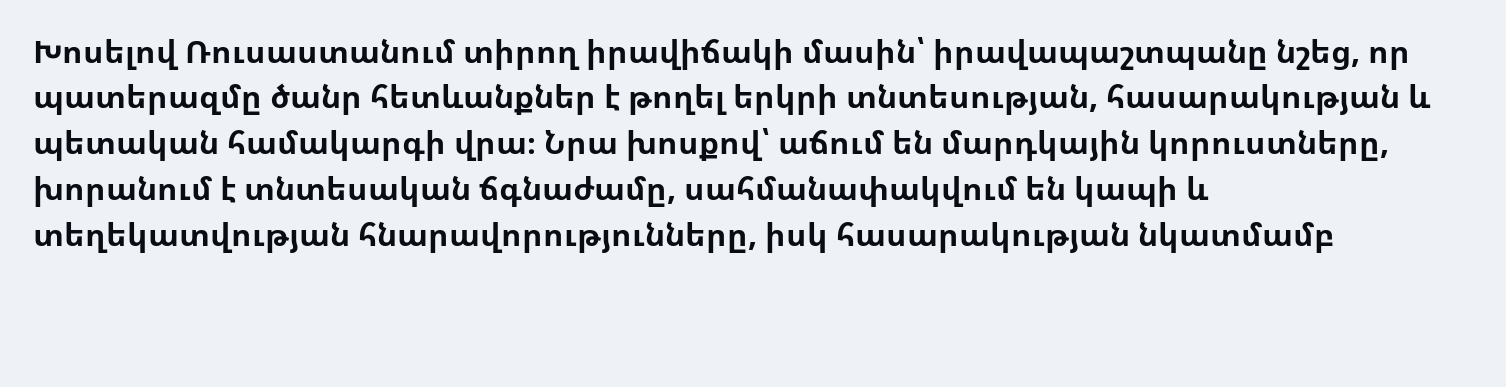Խոսելով Ռուսաստանում տիրող իրավիճակի մասին՝ իրավապաշտպանը նշեց, որ պատերազմը ծանր հետևանքներ է թողել երկրի տնտեսության, հասարակության և պետական համակարգի վրա։ Նրա խոսքով՝ աճում են մարդկային կորուստները, խորանում է տնտեսական ճգնաժամը, սահմանափակվում են կապի և տեղեկատվության հնարավորությունները, իսկ հասարակության նկատմամբ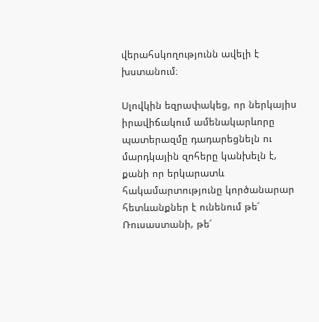վերահսկողությունն ավելի է խստանում։

Սլովկին եզրափակեց, որ ներկայիս իրավիճակում ամենակարևորը պատերազմը դադարեցնելն ու մարդկային զոհերը կանխելն է, քանի որ երկարատև հակամարտությունը կործանարար հետևանքներ է ունենում թե՛ Ռուսաստանի, թե՛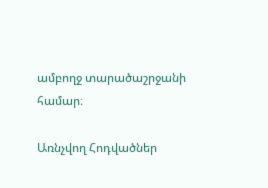ամբողջ տարածաշրջանի համար։

Առնչվող Հոդվածներ